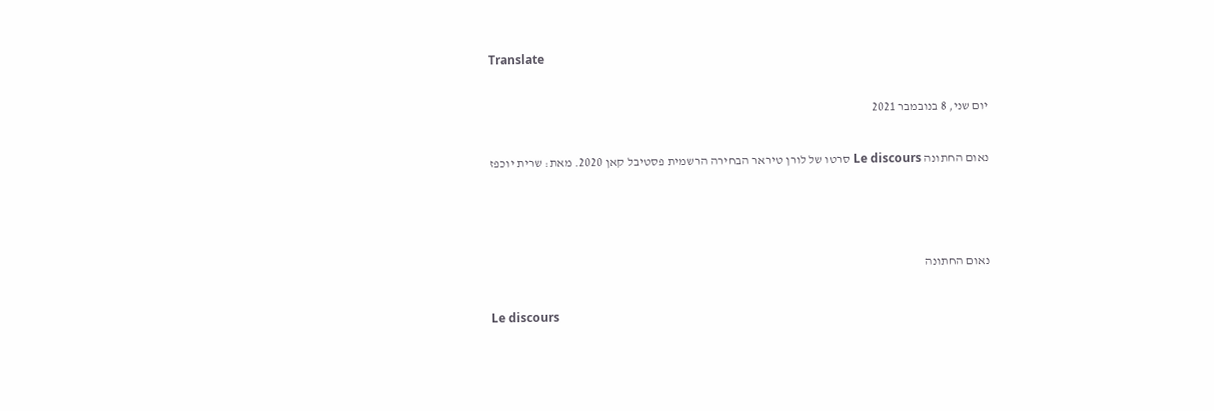Translate

יום שני, 8 בנובמבר 2021

נאום החתונה Le discours סרטו של לורן טיראר הבחירה הרשמית פסטיבל קאן 2020. מאת: שרית יוכפז



נאום החתונה

Le discours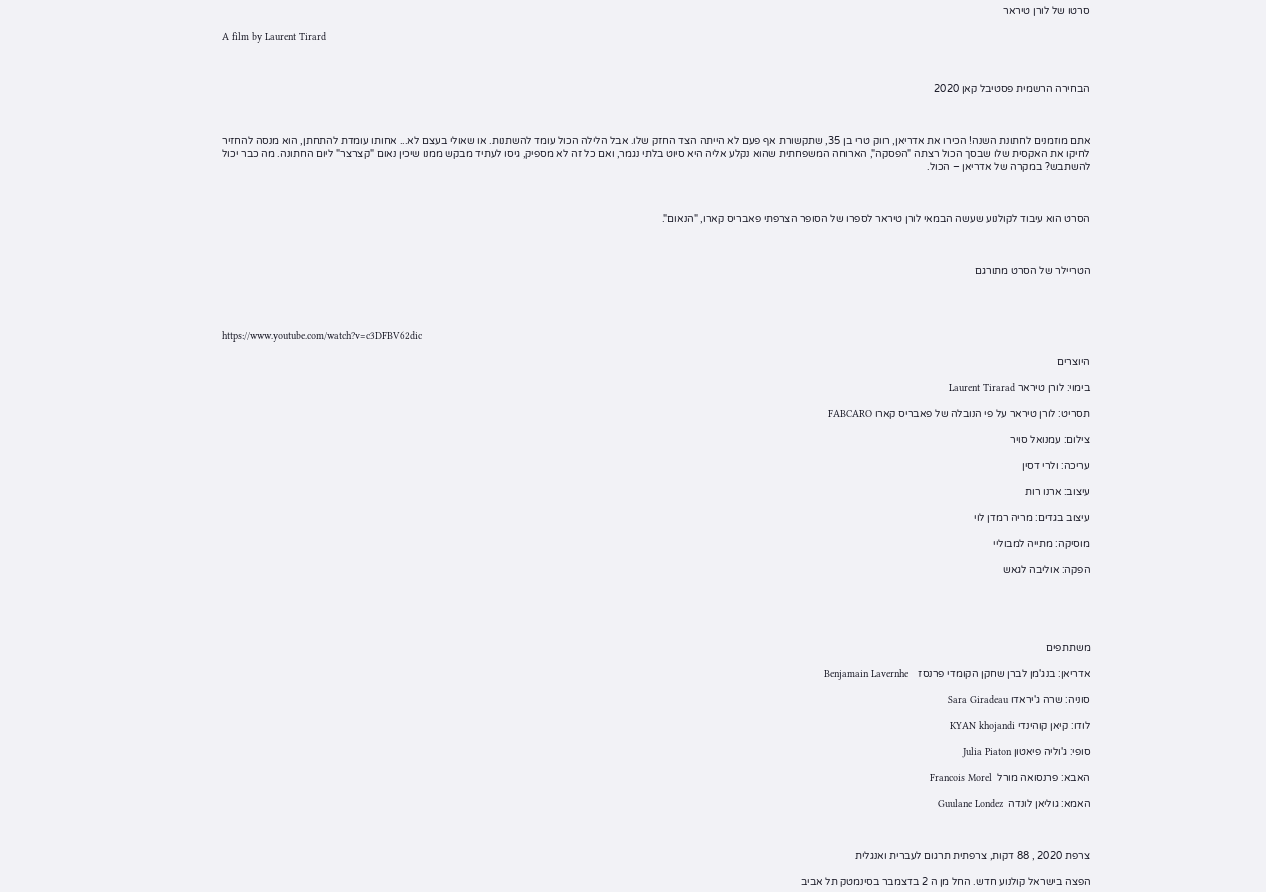סרטו של לורן טיראר

A film by Laurent Tirard



הבחירה הרשמית פסטיבל קאן 2020



אתם מוזמנים לחתונת השנה! הכירו את אדריאן, רווק טרי בן 35, שתקשורת אף פעם לא הייתה הצד החזק שלו. אבל הלילה הכול עומד להשתנות. או שאולי בעצם לא... אחותו עומדת להתחתן, הוא מנסה להחזיר לחיקו את האקסית שלו שבסך הכול רצתה "הפסקה", הארוחה המשפחתית שהוא נקלע אליה היא סיוט בלתי נגמר, ואם כל זה לא מספיק, גיסו לעתיד מבקש ממנו שיכין נאום "קצרצר" ליום החתונה. מה כבר יכול להשתבש? במקרה של אדריאן – הכול.



הסרט הוא עיבוד לקולנוע שעשה הבמאי לורן טיראר לספרו של הסופר הצרפתי פאבריס קארו, "הנאום".



הטריילר של הסרט מתורגם




https://www.youtube.com/watch?v=c3DFBV62dic

היוצרים

בימוי: לורן טיראר Laurent Tirarad

תסריט: לורן טיראר על פי הנובלה של פאבריס קארו FABCARO

צילום: עמנואל סויר

עריכה: ולרי דסין

עיצוב: ארנו רות

עיצוב בגדים: מריה רמדן לוי

מוסיקה: מתייה למבוליי

הפקה: אוליבה לגאש





משתתפים

אדריאן: בנג'מן לברן שחקן הקומדי פרנסז    Benjamain Lavernhe

סוניה: שרה ג'יראדו Sara Giradeau

לודו: קיאן קוהינדי KYAN khojandi

סופי: ג'וליה פיאטון Julia Piaton

האבא: פרנסואה מורל  Francois Morel

האמא: גוליאן לונדה  Guulane Londez



צרפת 2020 , 88 דקות, צרפתית תרגום לעברית ואנגלית

הפצה בישראל קולנוע חדש. החל מן ה 2 בדצמבר בסינמטק תל אביב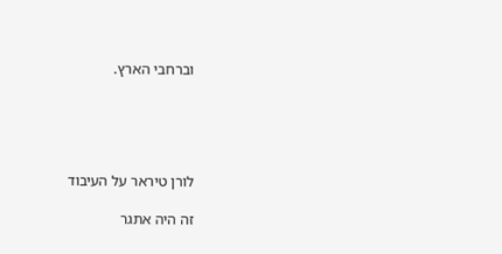וברחבי הארץ.





לורן טיראר על העיבוד

זה היה אתגר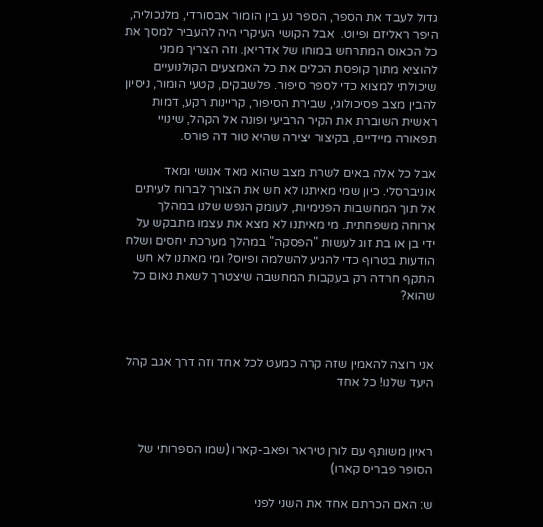גדול לעבד את הספר, הספר נע בין הומור אבסורדי, מלנכוליה, היפר ראליזם ופיוט.  אבל הקושי העיקרי היה להעביר למסך את כל הכאוס המתרחש במוחו של אדריאן. וזה הצריך ממני להוציא מתוך קופסת הכלים את כל האמצעים הקולנועיים שיכולתי למצוא כדי לספר סיפור. פלשבקים, קטעי הומור, ניסיון להבין מצב פסיכולוגי, שבירת הסיפור, קריינות רקע, דמות ראשית השוברת את הקיר הרביעי ופונה אל הקהל, שינויי תפאורה מיידיים, בקיצור יצירה שהיא טור דה פורס.

אבל כל אלה באים לשרת מצב שהוא מאד אנושי ומאד אוניברסלי. כיון שמי מאיתנו לא חש את הצורך לברוח לעיתים אל תוך המחשבות הפנימיות, לעומק הנפש שלנו במהלך ארוחה משפחתית. מי מאיתנו לא מצא את עצמו מתבקש על ידי בן או בת זוג לעשות "הפסקה" במהלך מערכת יחסים ושלח הודעות בטרוף כדי להגיע להשלמה ופיוס? ומי מאתנו לא חש התקף חרדה רק בעקבות המחשבה שיצטרך לשאת נאום כל שהוא?



אני רוצה להאמין שזה קרה כמעט לכל אחד וזה דרך אגב קהל היעד שלנו! כל אחד



ראיון משותף עם לורן טיראר ופאב-קארו (שמו הספרותי של הסופר פבריס קארו)

ש: האם הכרתם אחד את השני לפני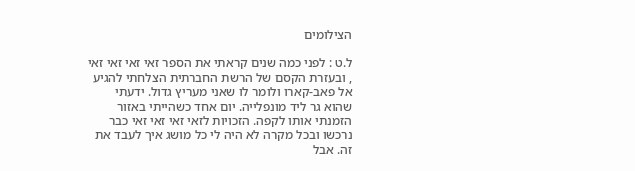הצילומים

ל.ט : לפני כמה שנים קראתי את הספר זאי זאי זאי זאי , ובעזרת הקסם של הרשת החברתית הצלחתי להגיע אל פאב-קארו ולומר לו שאני מעריץ גדול. ידעתי שהוא גר ליד מונפלייה. יום אחד כשהייתי באזור הזמנתי אותו לקפה. הזכויות לזאי זאי זאי זאי כבר נרכשו ובכל מקרה לא היה לי כל מושג איך לעבד את זה. אבל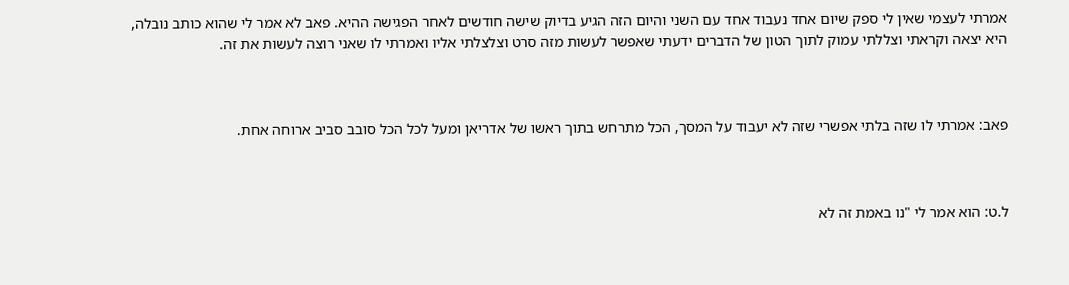אמרתי לעצמי שאין לי ספק שיום אחד נעבוד אחד עם השני והיום הזה הגיע בדיוק שישה חודשים לאחר הפגישה ההיא. פאב לא אמר לי שהוא כותב נובלה, היא יצאה וקראתי וצללתי עמוק לתוך הטון של הדברים ידעתי שאפשר לעשות מזה סרט וצלצלתי אליו ואמרתי לו שאני רוצה לעשות את זה.



פאב: אמרתי לו שזה בלתי אפשרי שזה לא יעבוד על המסך, הכל מתרחש בתוך ראשו של אדריאן ומעל לכל הכל סובב סביב ארוחה אחת.



ל.ט: הוא אמר לי "נו באמת זה לא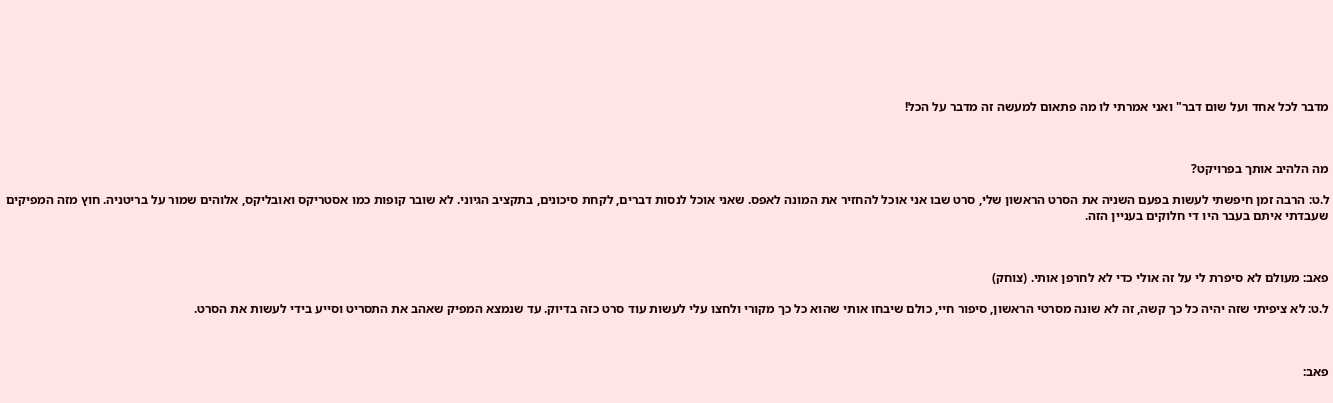מדבר לכל אחד ועל שום דבר" ואני אמרתי לו מה פתאום למעשה זה מדבר על הכל!



מה הלהיב אותך בפרויקט?

ל.ט: הרבה זמן חיפשתי לעשות בפעם השניה את הסרט הראשון שלי, סרט שבו אני אוכל להחזיר את המונה לאפס. שאני אוכל לנסות דברים, לקחת סיכונים, בתקציב הגיוני. לא שובר קופות כמו אסטריקס ואובליקס, אלוהים שמור על בריטניה. חוץ מזה המפיקים שעבדתי איתם בעבר היו די חלוקים בעניין הזה.



פאב: מעולם לא סיפרת לי על זה אולי כדי לא לחרפן אותי. (צוחק)

ל.ט: לא ציפיתי שזה יהיה כל כך קשה, זה לא שונה מסרטי הראשון, סיפור חיי, כולם שיבחו אותי שהוא כל כך מקורי ולחצו עלי לעשות עוד סרט כזה בדיוק. עד שנמצא המפיק שאהב את התסריט וסייע בידי לעשות את הסרט.



פאב: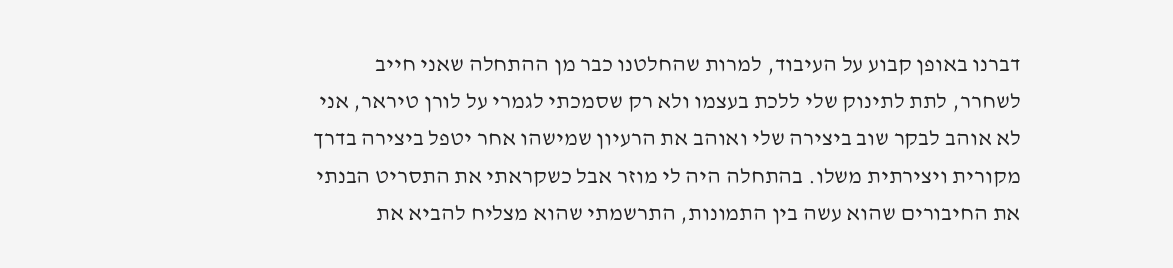דברנו באופן קבוע על העיבוד, למרות שהחלטנו כבר מן ההתחלה שאני חייב לשחרר, לתת לתינוק שלי ללכת בעצמו ולא רק שסמכתי לגמרי על לורן טיראר, אני לא אוהב לבקר שוב ביצירה שלי ואוהב את הרעיון שמישהו אחר יטפל ביצירה בדרך מקורית ויצירתית משלו. בהתחלה היה לי מוזר אבל כשקראתי את התסריט הבנתי את החיבורים שהוא עשה בין התמונות, התרשמתי שהוא מצליח להביא את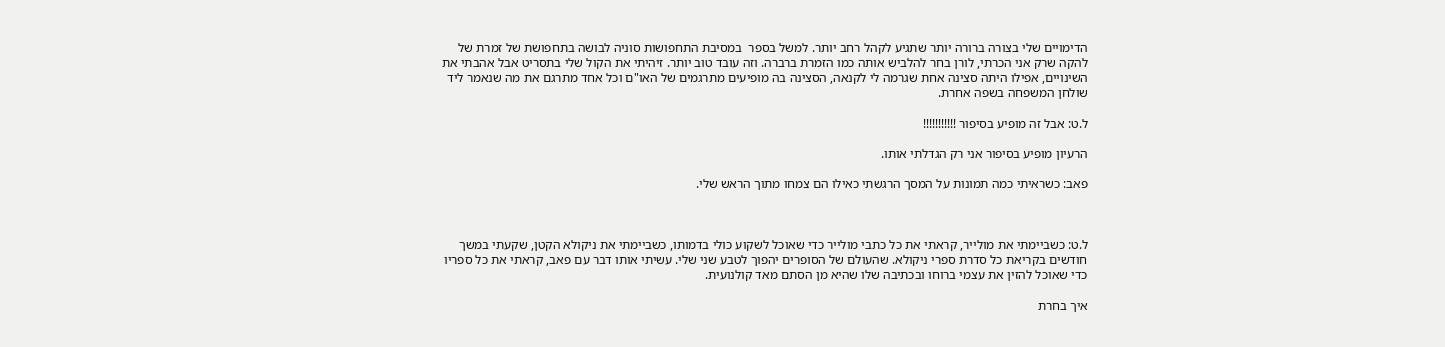הדימויים שלי בצורה ברורה יותר שתגיע לקהל רחב יותר. למשל בספר  במסיבת התחפושות סוניה לבושה בתחפושת של זמרת של להקה שרק אני הכרתי, לורן בחר להלביש אותה כמו הזמרת ברברה. וזה עובד טוב יותר. זיהיתי את הקול שלי בתסריט אבל אהבתי את השינויים, אפילו היתה סצינה אחת שגרמה לי לקנאה, הסצינה בה מופיעים מתרגמים של האו"ם וכל אחד מתרגם את מה שנאמר ליד שולחן המשפחה בשפה אחרת.

ל.ט: אבל זה מופיע בסיפור !!!!!!!!!!!

הרעיון מופיע בסיפור אני רק הגדלתי אותו.

פאב: כשראיתי כמה תמונות על המסך הרגשתי כאילו הם צמחו מתוך הראש שלי.



ל.ט: כשביימתי את מולייר, קראתי את כל כתבי מולייר כדי שאוכל לשקוע כולי בדמותו, כשביימתי את ניקולא הקטן, שקעתי במשך חודשים בקריאת כל סדרת ספרי ניקולא. שהעולם של הסופרים יהפוך לטבע שני שלי. עשיתי אותו דבר עם פאב, קראתי את כל ספריו כדי שאוכל להזין את עצמי ברוחו ובכתיבה שלו שהיא מן הסתם מאד קולנועית.

איך בחרת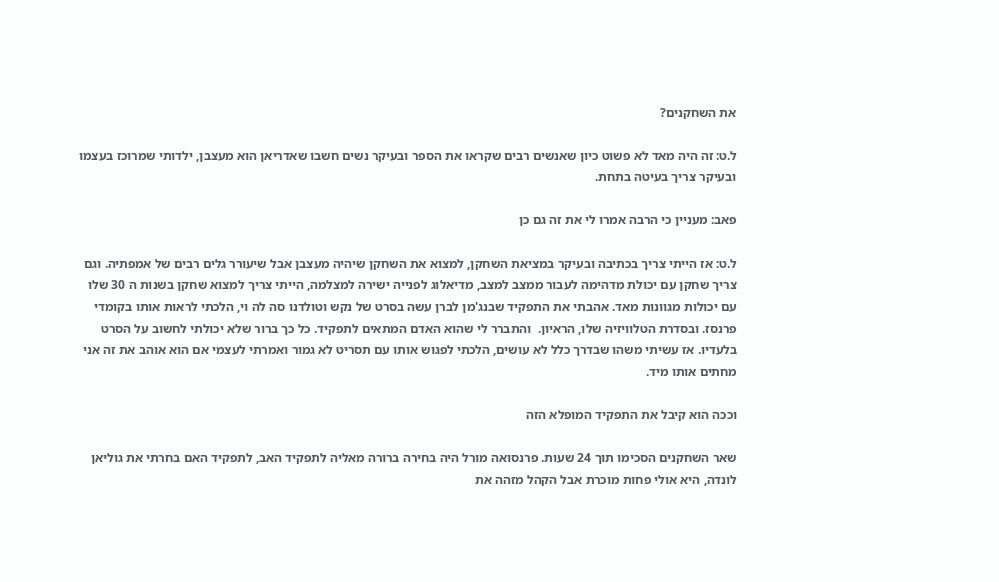את השחקנים?

ל.ט: זה היה מאד לא פשוט כיון שאנשים רבים שקראו את הספר ובעיקר נשים חשבו שאדריאן הוא מעצבן, ילדותי שמרוכז בעצמו ובעיקר צריך בעיטה בתחת.

פאב: מעניין כי הרבה אמרו לי את זה גם כן

ל.ט: אז הייתי צריך בכתיבה ובעיקר במציאת השחקן, למצוא את השחקן שיהיה מעצבן אבל שיעורר גלים רבים של אמפתיה. וגם צריך שחקן עם יכולת מדהימה לעבור ממצב למצב, מדיאלוג לפנייה ישירה למצלמה, הייתי צריך למצוא שחקן בשנות ה 30 שלו עם יכולות מגוונות מאד. אהבתי את התפקיד שבנג'מן לברן עשה בסרט של נקש וטולדנו סה לה וי, הלכתי לראות אותו בקומדי פרנסז. ובסדרת הטלוויזיה שלו, הראיון.  והתברר לי שהוא האדם המתאים לתפקיד. כל כך ברור שלא יכולתי לחשוב על הסרט בלעדיו. אז עשיתי משהו שבדרך כלל לא עושים, הלכתי לפגוש אותו עם תסריט לא גמור ואמרתי לעצמי אם הוא אוהב את זה אני מחתים אותו מיד.

וככה הוא קיבל את התפקיד המופלא הזה

שאר השחקנים הסכימו תוך 24 שעות. פרנסואה מורל היה בחירה ברורה מאליה לתפקיד האב, לתפקיד האם בחרתי את גוליאן לונדה, היא אולי פחות מוכרת אבל הקהל מזהה את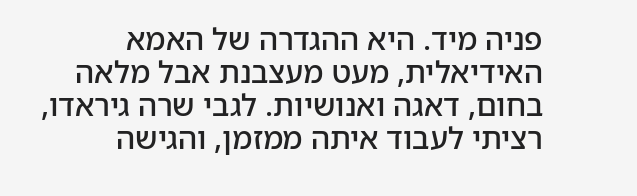פניה מיד. היא ההגדרה של האמא האידיאלית, מעט מעצבנת אבל מלאה בחום, דאגה ואנושיות. לגבי שרה גיראדו, רציתי לעבוד איתה ממזמן, והגישה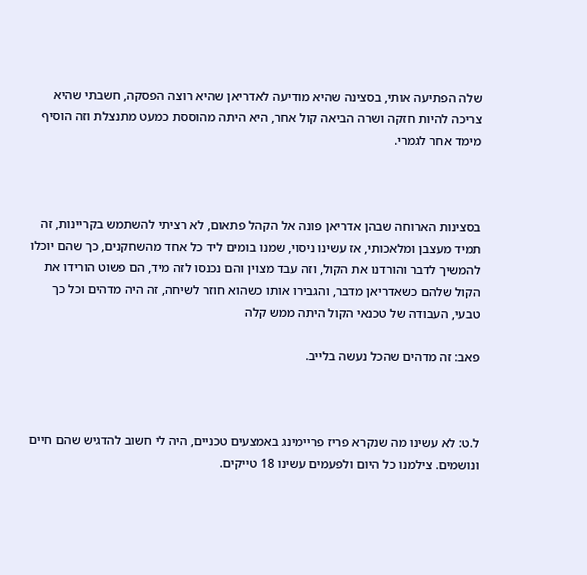שלה הפתיעה אותי, בסצינה שהיא מודיעה לאדריאן שהיא רוצה הפסקה, חשבתי שהיא צריכה להיות חזקה ושרה הביאה קול אחר, היא היתה מהוססת כמעט מתנצלת וזה הוסיף מימד אחר לגמרי.



בסצינות הארוחה שבהן אדריאן פונה אל הקהל פתאום, לא רציתי להשתמש בקריינות, זה תמיד מעצבן ומלאכותי, אז עשינו ניסוי, שמנו בומים ליד כל אחד מהשחקנים, כך שהם יוכלו להמשיך לדבר והורדנו את הקול, וזה עבד מצוין והם נכנסו לזה מיד, הם פשוט הורידו את הקול שלהם כשאדריאן מדבר, והגבירו אותו כשהוא חוזר לשיחה, זה היה מדהים וכל כך טבעי, העבודה של טכנאי הקול היתה ממש קלה

פאב: זה מדהים שהכל נעשה בלייב.



ל.ט: לא עשינו מה שנקרא פריז פריימינג באמצעים טכניים, היה לי חשוב להדגיש שהם חיים ונושמים. צילמנו כל היום ולפעמים עשינו 18 טייקים.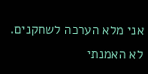אני מלא הערכה לשחקנים. לא האמנתי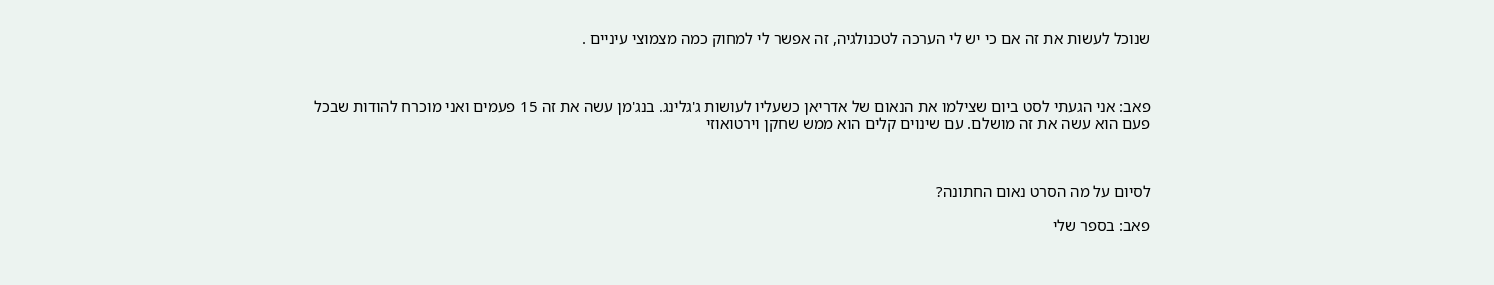שנוכל לעשות את זה אם כי יש לי הערכה לטכנולגיה, זה אפשר לי למחוק כמה מצמוצי עיניים .



פאב: אני הגעתי לסט ביום שצילמו את הנאום של אדריאן כשעליו לעושות ג'גלינג. בנג'מן עשה את זה 15 פעמים ואני מוכרח להודות שבכל פעם הוא עשה את זה מושלם. עם שינוים קלים הוא ממש שחקן וירטואוזי



לסיום על מה הסרט נאום החתונה?

פאב: בספר שלי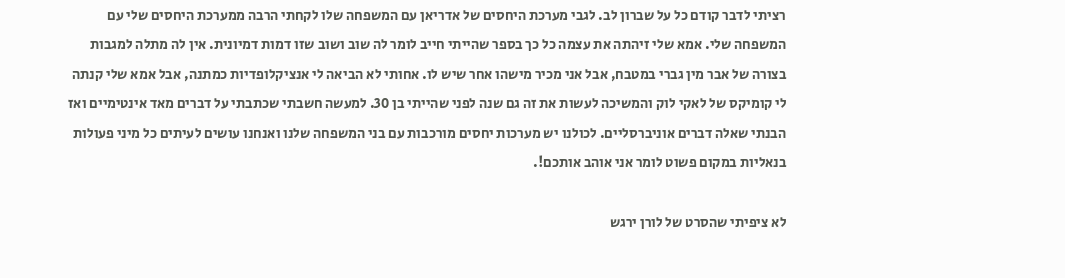רציתי לדבר קודם כל על שברון לב. לגבי מערכת היחסים של אדריאן עם המשפחה שלו לקחתי הרבה ממערכת היחסים שלי עם המשפחה שלי. אמא שלי זיהתה את עצמה כל כך בספר שהייתי חייב לומר לה שוב ושוב שזו דמות דמיונית. אין לה מתלה למגבות בצורה של אבר מין גברי במטבח, אבל אני מכיר מישהו אחר שיש לו. אחותי לא הביאה לי אנציקלופדיות כמתנה, אבל אמא שלי קנתה לי קומיקס של לאקי לוק והמשיכה לעשות את זה גם שנה לפני שהייתי בן 30. למעשה חשבתי שכתבתי על דברים מאד אינטימיים ואז הבנתי שאלה דברים אוניברסליים. לכולנו יש מערכות יחסים מורכבות עם בני המשפחה שלנו ואנחנו עושים לעיתים כל מיני פעולות בנאליות במקום פשוט לומר אני אוהב אותכם!.

לא ציפיתי שהסרט של לורן ירגש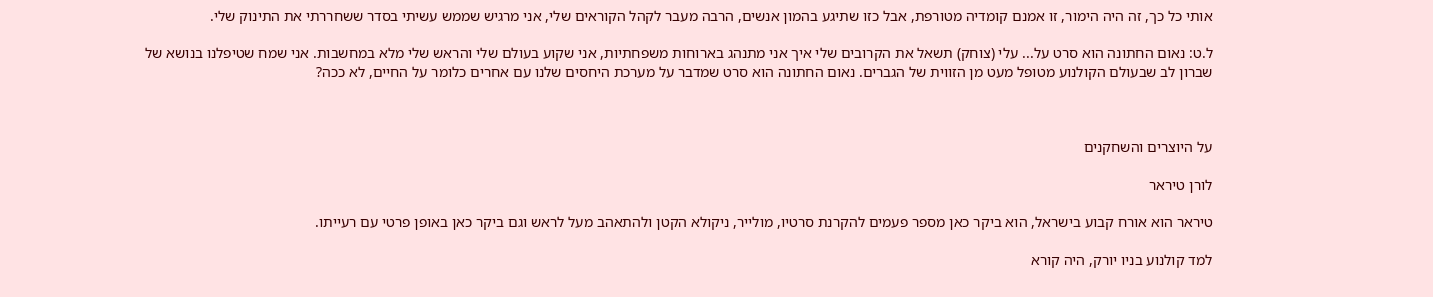אותי כל כך, זה היה הימור, זו אמנם קומדיה מטורפת, אבל כזו שתיגע בהמון אנשים, הרבה מעבר לקהל הקוראים שלי, אני מרגיש שממש עשיתי בסדר ששחררתי את התינוק שלי.

ל.ט: נאום החתונה הוא סרט על... עלי (צוחק) תשאל את הקרובים שלי איך אני מתנהג בארוחות משפחתיות, אני שקוע בעולם שלי והראש שלי מלא במחשבות. אני שמח שטיפלנו בנושא של שברון לב שבעולם הקולנוע מטופל מעט מן הזווית של הגברים. נאום החתונה הוא סרט שמדבר על מערכת היחסים שלנו עם אחרים כלומר על החיים, לא ככה?



על היוצרים והשחקנים

לורן טיראר

טיראר הוא אורח קבוע בישראל, הוא ביקר כאן מספר פעמים להקרנת סרטיו, מולייר, ניקולא הקטן ולהתאהב מעל לראש וגם ביקר כאן באופן פרטי עם רעייתו.

למד קולנוע בניו יורק, היה קורא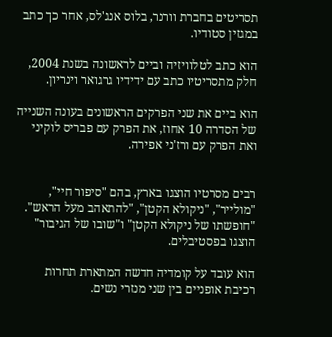תסריטים בחברת וורנר, בלוס אנג'לס, אחר כך כתב במגזין סטודיו.

הוא כתב לטלוויזיה וביים לראשונה בשנת 2004, חלק מתסריטיו כתב עם ידידיו גרגואר וינריון.

הוא ביים את שני הפרקים הראשונים בעונה השנייה של הסדרה 10 אחוז, את הפרק עם פבריס לוקיני ואת הפרק עם ורז'ני אפירה.


רבים מסרטיו הוצגו בארץ, בהם "סיפור חיי", "מולייר", "ניקולא הקטן", "להתאהב מעל הראש". "חופשתו של ניקולא הקטן" ו"שובו של הגיבור" הוצגו בפסטיבלים.

הוא עובד על קומדיה חדשה המתארת תחרות רכיבת אופניים בין שני מנזרי נשים.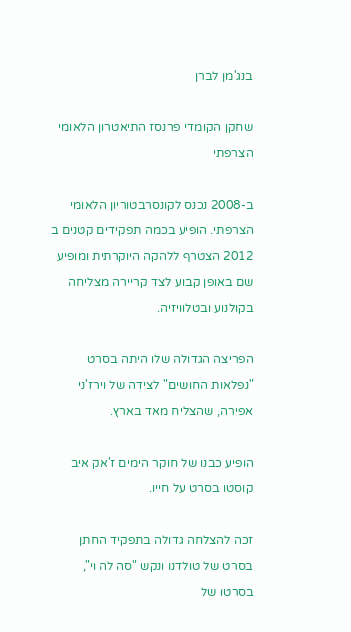בנג'מן לברן

שחקן הקומדי פרנסז התיאטרון הלאומי הצרפתי

ב-2008 נכנס לקונסרבטוריון הלאומי הצרפתי. הופיע בכמה תפקידים קטנים ב 2012 הצטרף ללהקה היוקרתית ומופיע שם באופן קבוע לצד קריירה מצליחה בקולנוע ובטלוויזיה.

הפריצה הגדולה שלו היתה בסרט "נפלאות החושים" לצידה של וירז'ני אפירה, שהצליח מאד בארץ.

הופיע כבנו של חוקר הימים ז'אק איב קוסטו בסרט על חייו.

זכה להצלחה גדולה בתפקיד החתן בסרט של טולדנו ונקש "סה לה וי", בסרטו של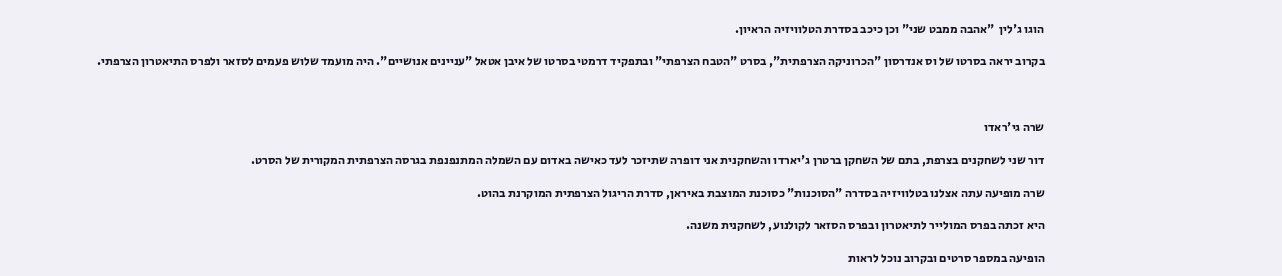הוגו ג'לין  "אהבה ממבט שני" וכן כיכב בסדרת הטלוויזיה הראיון.

בקרוב יראה בסרטו של וס אנדרסון "הכרוניקה הצרפתית", בסרט "הטבח הצרפתי" ובתפקיד דרמטי בסרטו של איבן אטאל "עניינים אנושיים". היה מועמד שלוש פעמים לסזאר ולפרס התיאטרון הצרפתי.



שרה גי'ראדו

דור שני לשחקנים בצרפת, בתם של השחקן ברטרן ג'יארדו והשחקנית אני דופרה שתיזכר לעד כאישה באדום עם השמלה המתנפנפת בגרסה הצרפתית המקורית של הסרט.

שרה מופיעה עתה אצלנו בטלוויזיה בסדרה "הסוכנות" כסוכנת המוצבת באיראן, סדרת הריגול הצרפתית המוקרנת בהוט.

היא זכתה בפרס המולייר לתיאטרון ובפרס הסזאר לקולנוע, לשחקנית משנה.

הופיעה במספר סרטים ובקרוב נוכל לראות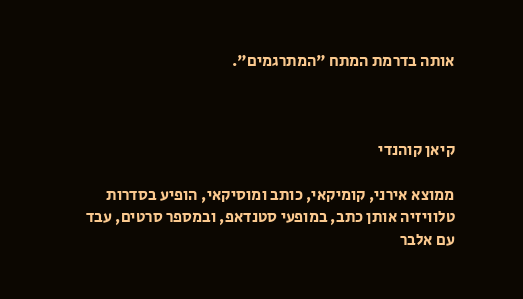אותה בדרמת המתח "המתרגמים".



קיאן קוהנדי

ממוצא אירני, קומיקאי, כותב ומוסיקאי, הופיע בסדרות טלוויזיה אותן כתב, במופעי סטנדאפ, ובמספר סרטים, עבד עם אלבר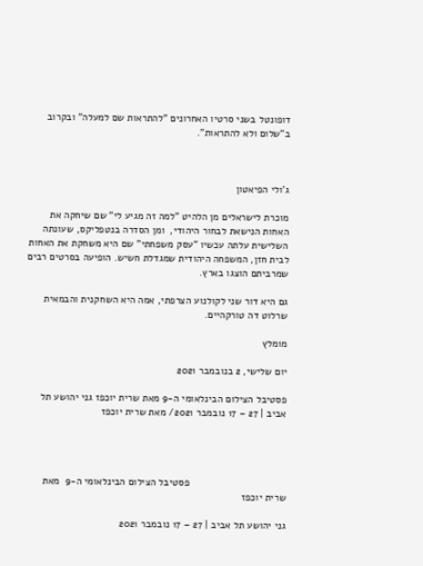דופונטל בשני סרטיו האחרונים "להתראות שם למעלה" ובקרוב ב"שלום ולא להתראות".



ג'ולי הפיאטון

מוכרת לישראלים מן הלהיט "למה זה מגיע לי" שם שיחקה את האחות הנישאת לבחור היהודי,  ומן הסדרה בנטפליקס, שעונתה השלישית עלתה עכשיו "עסק משפחתי" שם היא משחקת את האחות לבית חזן, המשפחה היהודית שמגדלת חשיש. הופיעה בסרטים רבים שמרביתם הוצגו בארץ.

גם היא דור שני לקולנוע הצרפתי, אמה היא השחקנית והבמאית שרלוט דה טורקהיים.

מומלץ

יום שלישי, 2 בנובמבר 2021

פסטיבל הצילום הבינלאומי ה-9 מאת שרית יוכפז גני יהושע תל אביב | 27 – 17 נובמבר 2021/ מאת שרית יוכפז




                                  פסטיבל הצילום הבינלאומי ה-9  מאת שרית יוכפז

גני יהושע תל אביב | 27 – 17 נובמבר 2021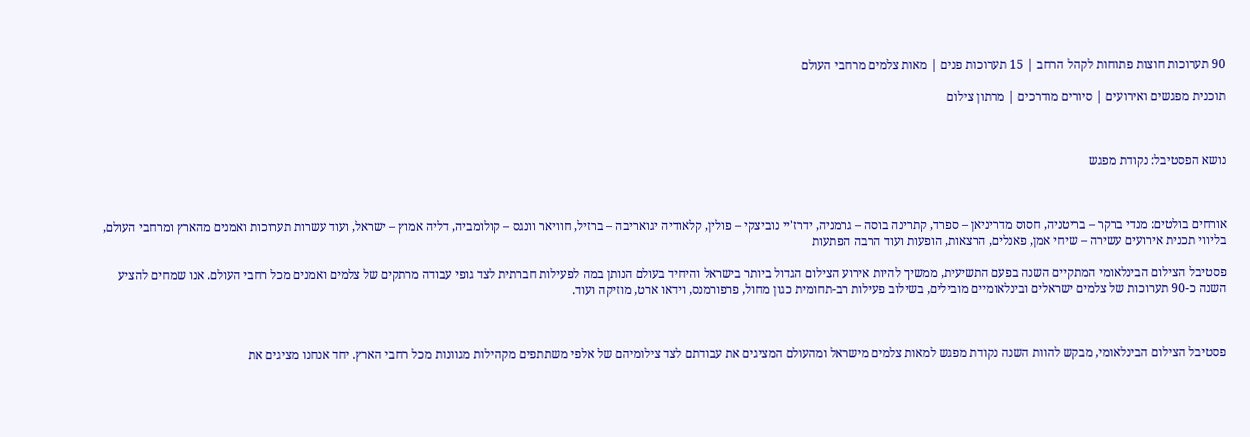90 תערוכות חוצות פתוחות לקהל הרחב | 15 תערוכות פנים | מאות צלמים מרחבי העולם

תוכנית מפגשים ואירועים | סיורים מודרכים | מרתון צילום



נושא הפסטיבל: נקודת מפגש



אורחים בולטים: מנדי ברקר – בריטניה, חסוס מדריניאן – ספרד, קתרינה בוסה – גרמניה, ידרז'יי נוביצקי – פולין, קלאודיה יגואריבה – ברזיל, חוויאר וונגס – קולומביה, דליה אמוץ – ישראל, ועוד עשרות תערוכות ואמנים מהארץ ומרחבי העולם, בליווי תכנית אירועים עשירה – שיחי אמן, פאנלים, הרצאות, הופעות ועוד הרבה הפתעות

פסטיבל הצילום הבינלאומי המתקיים השנה בפעם התשיעית, ממשיך להיות אירוע הצילום הגדול ביותר בישראל והיחיד בעולם הנותן במה לפעילות חברתית לצד גופי עבודה מרתקים של צלמים ואמנים מכל רחבי העולם. אנו שמחים להציע השנה כ-90 תערוכות של צלמים ישראלים ובינלאומיים מובילים, בשילוב פעילות רב-תחומית כגון מחול, פרפורמנס, וידאו ארט, מוזיקה ועוד.



פסטיבל הצילום הבינלאומי, מבקש להוות השנה נקודת מפגש למאות צלמים מישראל ומהעולם המציגים את עבודתם לצד צילומיהם של אלפי משתתפים מקהילות מגוונות מכל רחבי הארץ. יחד אנחנו מציגים את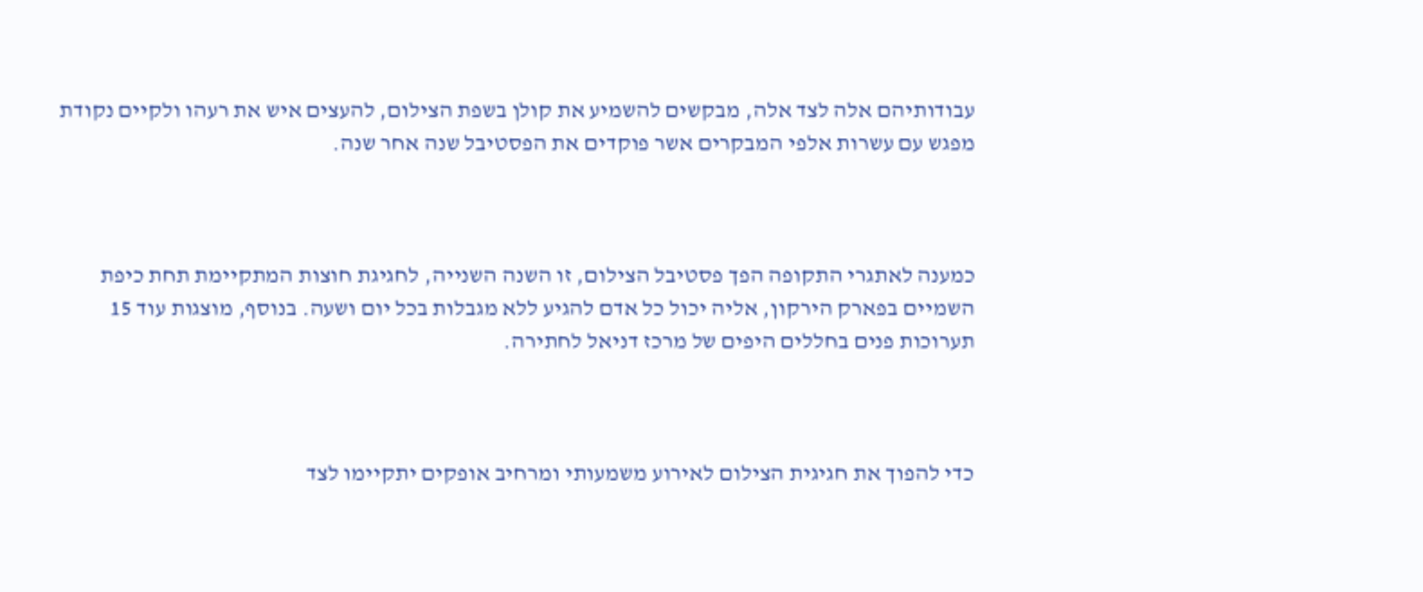עבודותיהם אלה לצד אלה, מבקשים להשמיע את קולן בשפת הצילום, להעצים איש את רעהו ולקיים נקודת מפגש עם עשרות אלפי המבקרים אשר פוקדים את הפסטיבל שנה אחר שנה.



כמענה לאתגרי התקופה הפך פסטיבל הצילום, זו השנה השנייה, לחגיגת חוצות המתקיימת תחת כיפת השמיים בפארק הירקון, אליה יכול כל אדם להגיע ללא מגבלות בכל יום ושעה. בנוסף, מוצגות עוד 15 תערוכות פנים בחללים היפים של מרכז דניאל לחתירה.



כדי להפוך את חגיגית הצילום לאירוע משמעותי ומרחיב אופקים יתקיימו לצד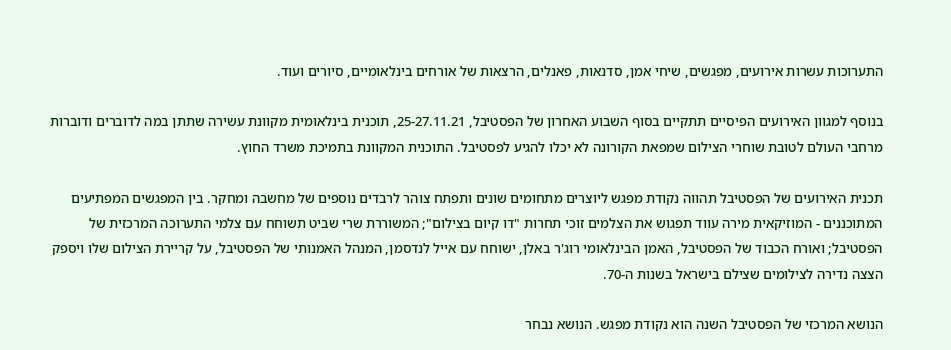התערוכות עשרות אירועים, מפגשים, שיחי אמן, סדנאות, פאנלים, הרצאות של אורחים בינלאומיים, סיורים ועוד.

בנוסף למגוון האירועים הפיסיים תתקיים בסוף השבוע האחרון של הפסטיבל, 25-27.11.21, תוכנית בינלאומית מקוונת עשירה שתתן במה לדוברים ודוברות מרחבי העולם לטובת שוחרי הצילום שמפאת הקורונה לא יכלו להגיע לפסטיבל. התוכנית המקוונת בתמיכת משרד החוץ.

תכנית האירועים של הפסטיבל תהווה נקודת מפגש ליוצרים מתחומים שונים ותפתח צוהר לרבדים נוספים של מחשבה ומחקר. בין המפגשים המפתיעים המתוכננים - המוזיקאית מירה עווד תפגוש את הצלמים זוכי תחרות "דו קיום בצילום"; המשוררת שרי שביט תשוחח עם צלמי התערוכה המרכזית של הפסטיבל; ואורח הכבוד של הפסטיבל, האמן הבינלאומי רוג'ר באלן, ישוחח עם אייל לנדסמן, המנהל האמנותי של הפסטיבל, על קריירת הצילום שלו ויספק הצצה נדירה לצילומים שצילם בישראל בשנות ה-70.

הנושא המרכזי של הפסטיבל השנה הוא נקודת מפגש. הנושא נבחר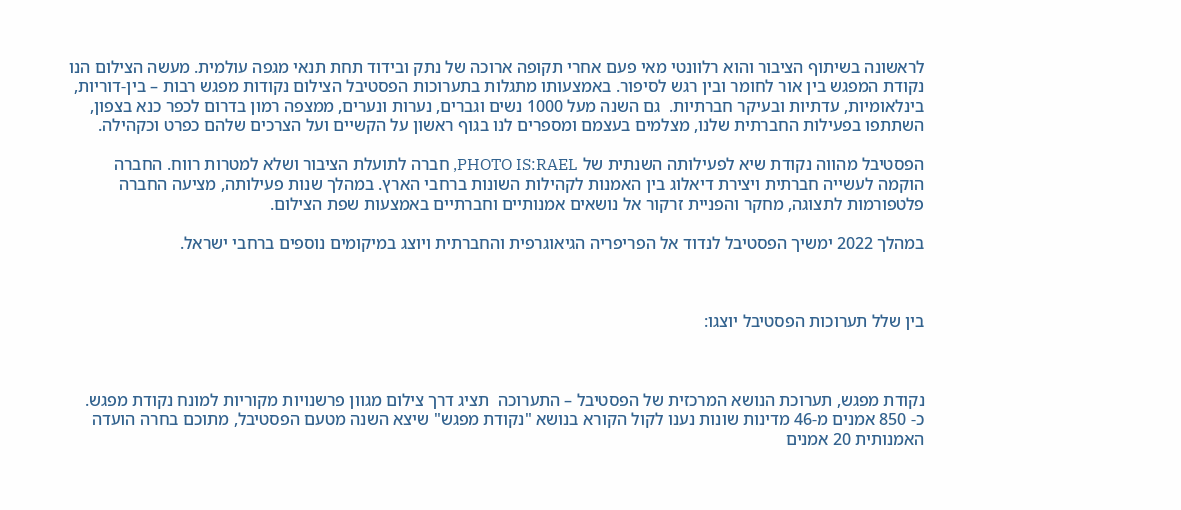לראשונה בשיתוף הציבור והוא רלוונטי מאי פעם אחרי תקופה ארוכה של נתק ובידוד תחת תנאי מגפה עולמית. מעשה הצילום הנו נקודת המפגש בין אור לחומר ובין רגש לסיפור. באמצעותו מתגלות בתערוכות הפסטיבל הצילום נקודות מפגש רבות – בין-דוריות, בינלאומיות, עדתיות ובעיקר חברתיות.  גם השנה מעל 1000 נשים וגברים, נערות ונערים, ממצפה רמון בדרום לכפר כנא בצפון, השתתפו בפעילות החברתית שלנו, מצלמים בעצמם ומספרים לנו בגוף ראשון על הקשיים ועל הצרכים שלהם כפרט וכקהילה.

הפסטיבל מהווה נקודת שיא לפעילותה השנתית של PHOTO IS:RAEL, חברה לתועלת הציבור ושלא למטרות רווח. החברה הוקמה לעשייה חברתית ויצירת דיאלוג בין האמנות לקהילות השונות ברחבי הארץ. במהלך שנות פעילותה, מציעה החברה פלטפורמות לתצוגה, מחקר והפניית זרקור אל נושאים אמנותיים וחברתיים באמצעות שפת הצילום.

במהלך 2022 ימשיך הפסטיבל לנדוד אל הפריפריה הגיאוגרפית והחברתית ויוצג במיקומים נוספים ברחבי ישראל.



בין שלל תערוכות הפסטיבל יוצגו:



נקודת מפגש, תערוכת הנושא המרכזית של הפסטיבל – התערוכה  תציג דרך צילום מגוון פרשנויות מקוריות למונח נקודת מפגש. כ- 850 אמנים מ-46 מדינות שונות נענו לקול הקורא בנושא "נקודת מפגש" שיצא השנה מטעם הפסטיבל, מתוכם בחרה הועדה האמנותית 20 אמנים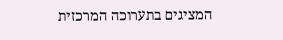המציגים בתערוכה המרכזית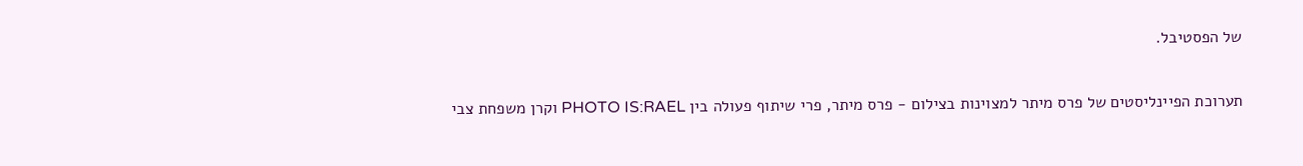של הפסטיבל.

תערוכת הפיינליסטים של פרס מיתר למצוינות בצילום - פרס מיתר, פרי שיתוף פעולה בין PHOTO IS:RAEL וקרן משפחת צבי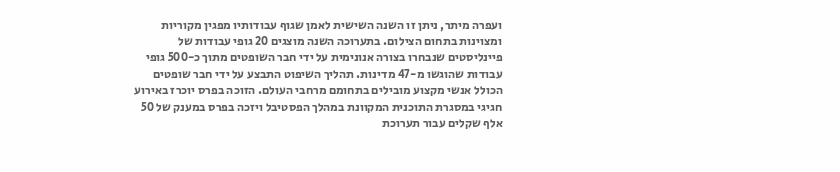ועפרה מיתר, ניתן זו השנה השישית לאמן שגוף עבודותיו מפגין מקוריות ומצוינות בתחום הצילום. בתערוכה השנה מוצגים 20 גופי עבודות של פיינליסטים שנבחרו בצורה אנונימית על ידי חבר השופטים מתוך כ-500 גופי עבודות שהוגשו מ-47 מדינות. תהליך השיפוט התבצע על ידי חבר שופטים הכולל אנשי מקצוע מובילים בתחומם מרחבי העולם. הזוכה בפרס יוכרז באירוע חגיגי במסגרת התוכנית המקוונת במהלך הפסטיבל ויזכה בפרס במענק של 50 אלף שקלים עבור תערוכת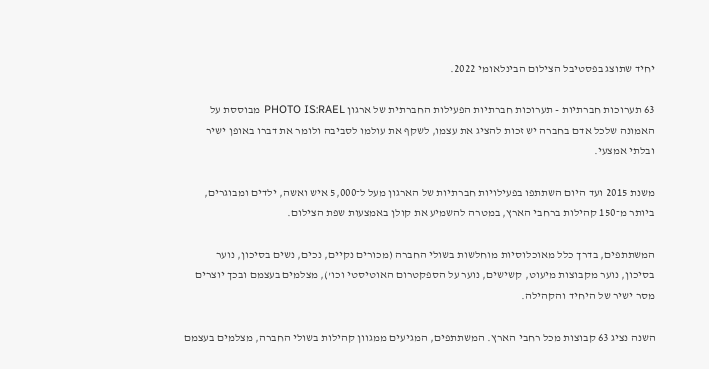יחיד שתוצג בפסטיבל הצילום הבינלאומי 2022.

63 תערוכות חברתיות - תערוכות חברתיות הפעילות החברתית של ארגון PHOTO IS:RAEL מבוססת על האמונה שלכל אדם בחברה יש זכות להציג את עצמו, לשקף את עולמו לסביבה ולומר את דברו באופן ישיר ובלתי אמצעי.

משנת 2015 ועד היום השתתפו בפעילויות חברתיות של הארגון מעל ל־5,000 איש ואשה, ילדים ומבוגרים, ביותר מ־150 קהילות ברחבי הארץ, במטרה להשמיע את קולן באמצעות שפת הצילום.

המשתתפים, בדרך כלל מאוכלוסיות מוחלשות בשולי החברה (מכורים נקיים, נכים, נשים בסיכון, נוער בסיכון, נוער מקבוצות מיעוט, קשישים, נוער על הספקטרום האוטיסטי וכו'), מצלמים בעצמם ובכך יוצרים מסר ישיר של היחיד והקהילה.

השנה נציג 63 קבוצות מכל רחבי הארץ. המשתתפים, המגיעים ממגוון קהילות בשולי החברה, מצלמים בעצמם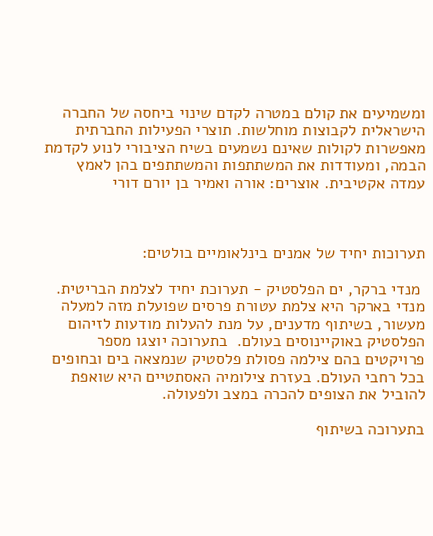ומשמיעים את קולם במטרה לקדם שינוי ביחסה של החברה הישראלית לקבוצות מוחלשות. תוצרי הפעילות החברתית מאפשרות לקולות שאינם נשמעים בשיח הציבורי לנוע לקדמת הבמה, ומעודדות את המשתתפות והמשתתפים בהן לאמץ עמדה אקטיבית. אוצרים: אורה ואמיר בן יורם דורי



תערוכות יחיד של אמנים בינלאומיים בולטים:

 מנדי ברקר, ים הפלסטיק - תערוכת יחיד לצלמת הבריטית. מנדי בארקר היא צלמת עטורת פרסים שפועלת מזה למעלה מעשור, בשיתוף מדענים, על מנת להעלות מודעות לזיהום הפלסטיק באוקיינוסים בעולם.  בתערוכה יוצגו מספר פרויקטים בהם צילמה פסולת פלסטיק שנמצאה בים ובחופים בכל רחבי העולם. בעזרת צילומיה האסתטיים היא שואפת להוביל את הצופים להכרה במצב ולפעולה.

בתערוכה בשיתוף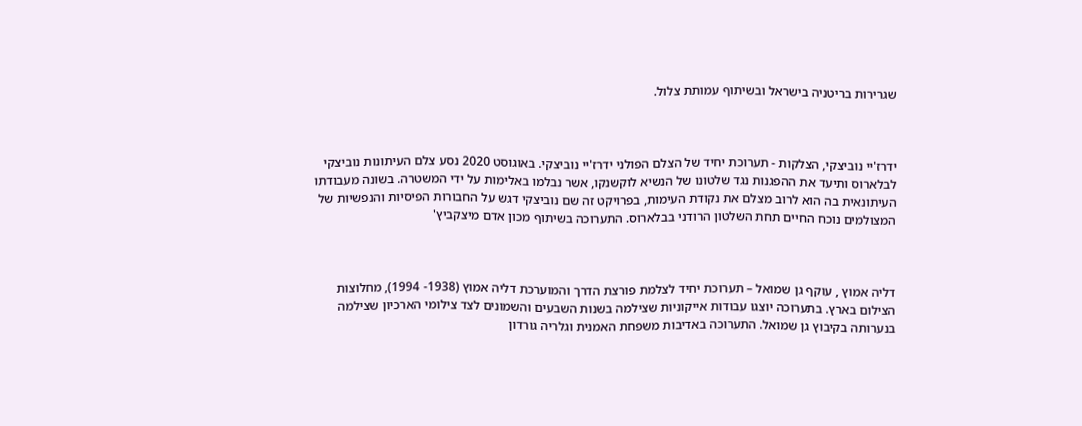שגרירות בריטניה בישראל ובשיתוף עמותת צלול.



ידרז'יי נוביצקי, הצלקות - תערוכת יחיד של הצלם הפולני ידרז'יי נוביצקי. באוגוסט 2020 נסע צלם העיתונות נוביצקי לבלארוס ותיעד את ההפגנות נגד שלטונו של הנשיא לוקשנקו, אשר נבלמו באלימות על ידי המשטרה. בשונה מעבודתו העיתונאית בה הוא לרוב מצלם את נקודת העימות, בפרויקט זה שם נוביצקי דגש על החבורות הפיסיות והנפשיות של המצולמים נוכח החיים תחת השלטון הרודני בבלארוס. התערוכה בשיתוף מכון אדם מיצקביץ'



דליה אמוץ , עוקף גן שמואל – תערוכת יחיד לצלמת פורצת הדרך והמוערכת דליה אמוץ (1938- 1994), מחלוצות הצילום בארץ. בתערוכה יוצגו עבודות אייקוניות שצילמה בשנות השבעים והשמונים לצד צילומי הארכיון שצילמה בנערותה בקיבוץ גן שמואל. התערוכה באדיבות משפחת האמנית וגלריה גורדון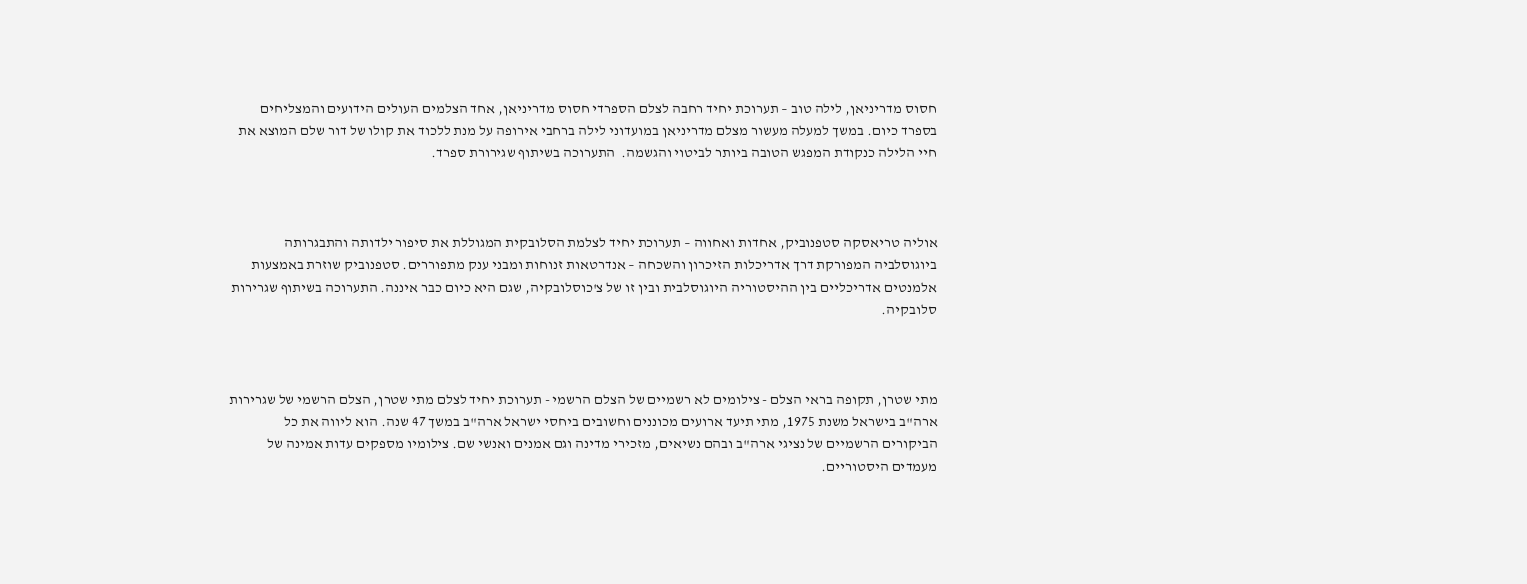חסוס מדריניאן, לילה טוב – תערוכת יחיד רחבה לצלם הספרדי חסוס מדריניאן, אחד הצלמים העולים הידועים והמצליחים בספרד כיום. במשך למעלה מעשור מצלם מדריניאן במועדוני לילה ברחבי אירופה על מנת ללכוד את קולו של דור שלם המוצא את חיי הלילה כנקודת המפגש הטובה ביותר לביטוי והגשמה.  התערוכה בשיתוף שגירורת ספרד.



אוליה טריאסקה סטפנוביק, אחדות ואחווה – תערוכת יחיד לצלמת הסלובקית המגוללת את סיפור ילדותה והתבגרותה ביוגוסלביה המפורקת דרך אדריכלות הזיכרון והשכחה – אנדרטאות זנוחות ומבני ענק מתפוררים. סטפנוביק שוזרת באמצעות אלמנטים אדריכליים בין ההיסטוריה היוגוסלבית ובין זו של צ'כוסלובקיה, שגם היא כיום כבר איננה. התערוכה בשיתוף שגרירות סלובקיה.



מתי שטרן, תקופה בראי הצלם - צילומים לא רשמיים של הצלם הרשמי - תערוכת יחיד לצלם מתי שטרן, הצלם הרשמי של שגרירות ארה"ב בישראל משנת 1975, מתי תיעד ארועים מכוננים וחשובים ביחסי ישראל ארה"ב במשך 47 שנה. הוא ליווה את כל הביקורים הרשמיים של נציגי ארה"ב ובהם נשיאים, מזכירי מדינה וגם אמנים ואנשי שם. צילומיו מספקים עדות אמינה של מעמדים היסטוריים.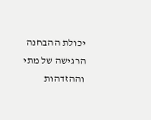יכולת ההבחנה הרגישה של מתי וההזדהות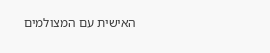האישית עם המצולמים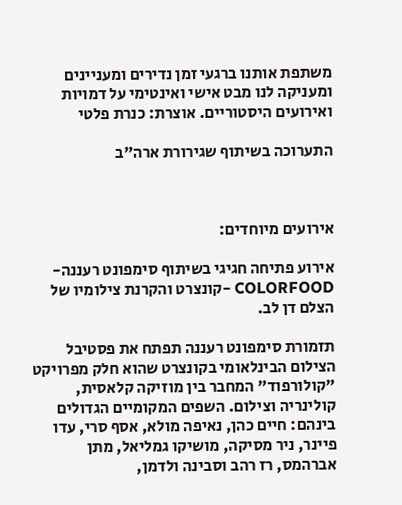משתפת אותנו ברגעי זמן נדירים ומעניינים ומעניקה לנו מבט אישי ואינטימי על דמויות ואירועים היסטוריים. אוצרת: כנרת פלטי

התערוכה בשיתוף שגירורת ארה"ב



אירועים מיוחדים:

אירוע פתיחה חגיגי בשיתוף סימפונט רעננה-COLORFOOD -קונצרט והקרנת צילומיו של הצלם דן לב.

תזמורת סימפונט רעננה תפתח את פסטיבל הצילום הבינלאומי בקונצרט שהוא חלק מפרויקט "קולורפוד" המחבר בין מוזיקה קלאסית, קולינריה וצילום. השפים המקומיים הגדולים בינהם: חיים כהן, נאיפה מולא, אסף סרי, עדו פיינר, ניר מסיקה, מושיקו גמליאל, מתן אברהמס, רז רהב וסבינה ולדמן,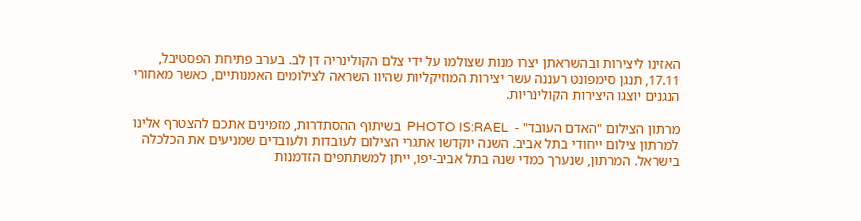האזינו ליצירות ובהשראתן יצרו מנות שצולמו על ידי צלם הקולינריה דן לב. בערב פתיחת הפסטיבל, 17.11, תנגן סימפונט רעננה עשר יצירות המוזיקליות שהיוו השראה לצילומים האמנותיים, כאשר מאחורי הנגנים יוצגו היצירות הקולינריות.

מרתון הצילום "האדם העובד" -  PHOTO IS:RAEL  בשיתוף ההסתדרות, מזמינים אתכם להצטרף אלינו למרתון צילום ייחודי בתל אביב. השנה יוקדשו אתגרי הצילום לעובדות ולעובדים שמניעים את הכלכלה בישראל. המרתון, שנערך כמדי שנה בתל אביב-יפו, ייתן למשתתפים הזדמנות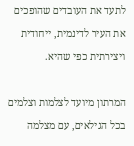לתעד את העובדים שהופכים את העיר לדינמית, ייחודית ויצירתית כפי שהיא.

המרתון מיועד לצלמות וצלמים בכל הגילאים, עם מצלמה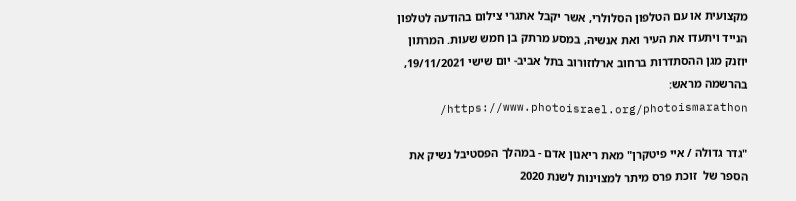מקצועית או עם הטלפון הסלולרי, אשר יקבל אתגרי צילום בהודעה לטלפון הנייד ויתעדו את העיר ואת אנשיה, במסע מרתק בן חמש שעות. המרתון יוזנק מגן ההסתדרות ברחוב ארלוזורוב בתל אביב- יום שישי 19/11/2021, בהרשמה מראש: https://www.photoisrael.org/photoismarathon/

"גדר גדולה / איי פיטקרן" מאת ריאנון אדם - במהלך הפסטיבל נשיק את הספר של  זוכת פרס מיתר למצוינות לשנת 2020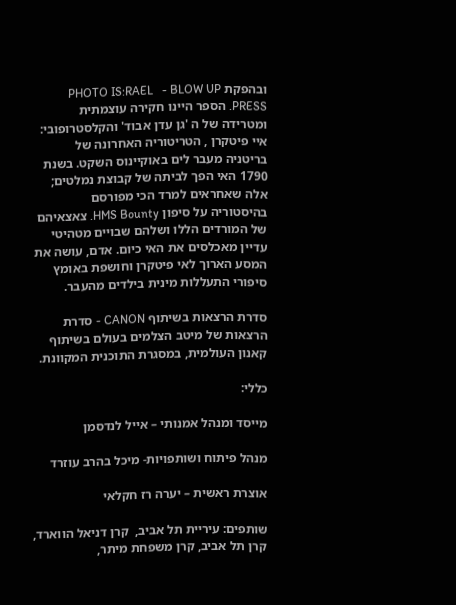ובהפקת PHOTO IS:RAEL   - BLOW UP PRESS. הספר היינו חקירה עוצמתית ומטרידה של ה 'גן עדן אבוד' והקלסטרופובי: איי פיטקרן , הטריטוריה האחרונה של בריטניה מעבר לים באוקיינוס השקט. בשנת 1790 האי הפך לביתה של קבוצת נמלטים; אלה שאחראים למרד הכי מפורסם בהיסטוריה על סיפון HMS Bounty. צאצאיהם של המורדים הללו ושלהם שבויים מטהיטי עדיין מאכלסים את האי כיום. אדם, עושה את המסע הארוך לאי פיטקרן וחושפת באומץ סיפורי התעללות מינית בילדים מהעבר.

סדרת הרצאות בשיתוף CANON - סדרת הרצאות של מיטב הצלמים בעולם בשיתוף קאנון העולמית, במסגרת התוכנית המקוונת.

כללי:

מייסד ומנהל אמנותי – אייל לנדסמן

מנהל פיתוח ושותפויות- מיכל בהרב עוזרד

אוצרת ראשית – יערה רז חקלאי

שותפים: עיריית תל אביב,  קרן דניאל הווארד, קרן תל אביב, קרן משפחת מיתר,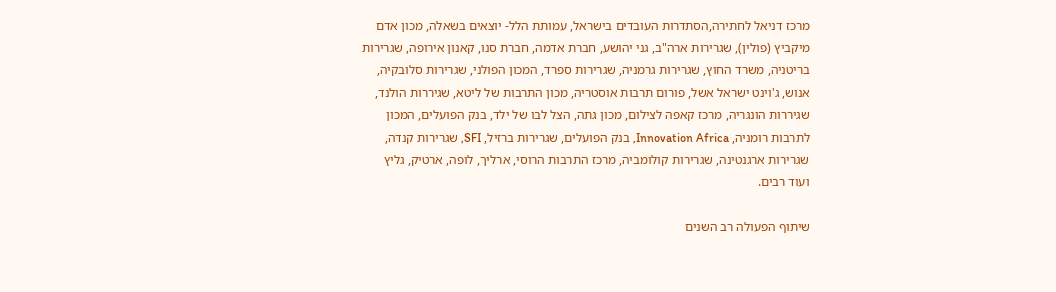מרכז דניאל לחתירה,הסתדרות העובדים בישראל, עמותת הלל- יוצאים בשאלה, מכון אדם מיקביץ (פולין), שגרירות ארה"ב, גני יהושע, חברת אדמה, חברת סנו, קאנון אירופה, שגרירות בריטניה, משרד החוץ, שגרירות גרמניה, שגרירות ספרד, המכון הפולני, שגרירות סלובקיה, אנוש, ג'וינט ישראל אשל, פורום תרבות אוסטריה, מכון התרבות של ליטא, שגיררות הולנד, שגיררות הונגריה, מרכז קאפה לצילום, מכון גתה, הצל לבו של ילד, בנק הפועלים, המכון לתרבות רומניה, Innovation Africa, בנק הפועלים, שגרירות ברזיל, SFI, שגרירות קנדה, שגרירות ארגנטינה, שגרירות קולומביה, מרכז התרבות הרוסי, ארליך, לופה, ארטיק, גליץ  ועוד רבים.

שיתוף הפעולה רב השנים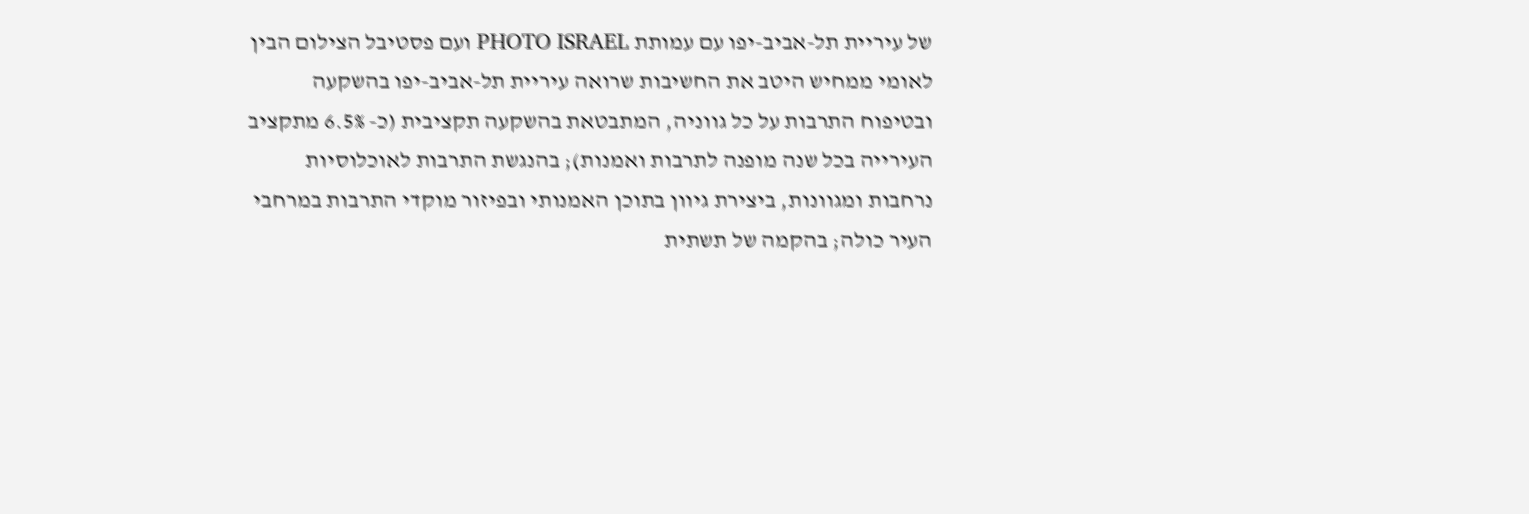של עיריית תל-אביב-יפו עם עמותת PHOTO ISRAEL ועם פסטיבל הצילום הבין לאומי ממחיש היטב את החשיבות שרואה עיריית תל-אביב-יפו בהשקעה ובטיפוח התרבות על כל גווניה, המתבטאת בהשקעה תקציבית (כ- 6.5% מתקציב העירייה בכל שנה מופנה לתרבות ואמנות); בהנגשת התרבות לאוכלוסיות נרחבות ומגוונות, ביצירת גיוון בתוכן האמנותי ובפיזור מוקדי התרבות במרחבי העיר כולה; בהקמה של תשתית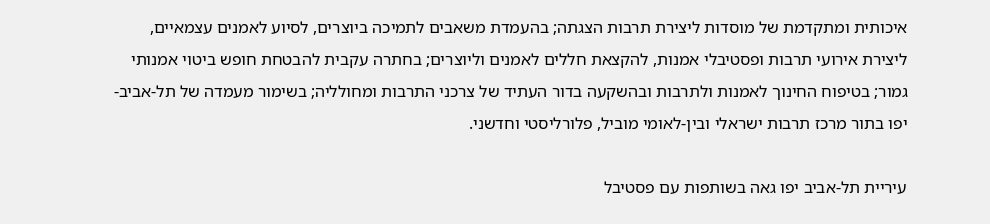איכותית ומתקדמת של מוסדות ליצירת תרבות הצגתה; בהעמדת משאבים לתמיכה ביוצרים, לסיוע לאמנים עצמאיים, ליצירת אירועי תרבות ופסטיבלי אמנות, להקצאת חללים לאמנים וליוצרים; בחתרה עקבית להבטחת חופש ביטוי אמנותי גמור; בטיפוח החינוך לאמנות ולתרבות ובהשקעה בדור העתיד של צרכני התרבות ומחולליה; בשימור מעמדה של תל-אביב-יפו בתור מרכז תרבות ישראלי ובין-לאומי מוביל, פלורליסטי וחדשני.

עיריית תל-אביב יפו גאה בשותפות עם פסטיבל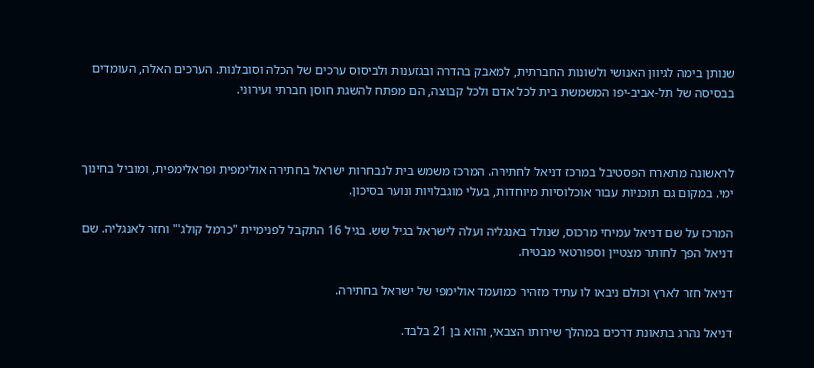שנותן בימה לגיוון האנושי ולשונות החברתית, למאבק בהדרה ובגזענות ולביסוס ערכים של הכלה וסובלנות. הערכים האלה, העומדים בבסיסה של תל-אביב-יפו המשמשת בית לכל אדם ולכל קבוצה, הם מפתח להשגת חוסן חברתי ועירוני.



לראשונה מתארח הפסטיבל במרכז דניאל לחתירה. המרכז משמש בית לנבחרות ישראל בחתירה אולימפית ופראלימפית, ומוביל בחינוך ימי. במקום גם תוכניות עבור אוכלוסיות מיוחדות, בעלי מוגבלויות ונוער בסיכון.

המרכז על שם דניאל עמיחי מרכוס, שנולד באנגליה ועלה לישראל בגיל שש. בגיל 16 התקבל לפנימיית "כרמל קולג'" וחזר לאנגליה. שם דניאל הפך לחותר מצטיין וספורטאי מבטיח.

דניאל חזר לארץ וכולם ניבאו לו עתיד מזהיר כמועמד אולימפי של ישראל בחתירה.

דניאל נהרג בתאונת דרכים במהלך שירותו הצבאי, והוא בן 21 בלבד.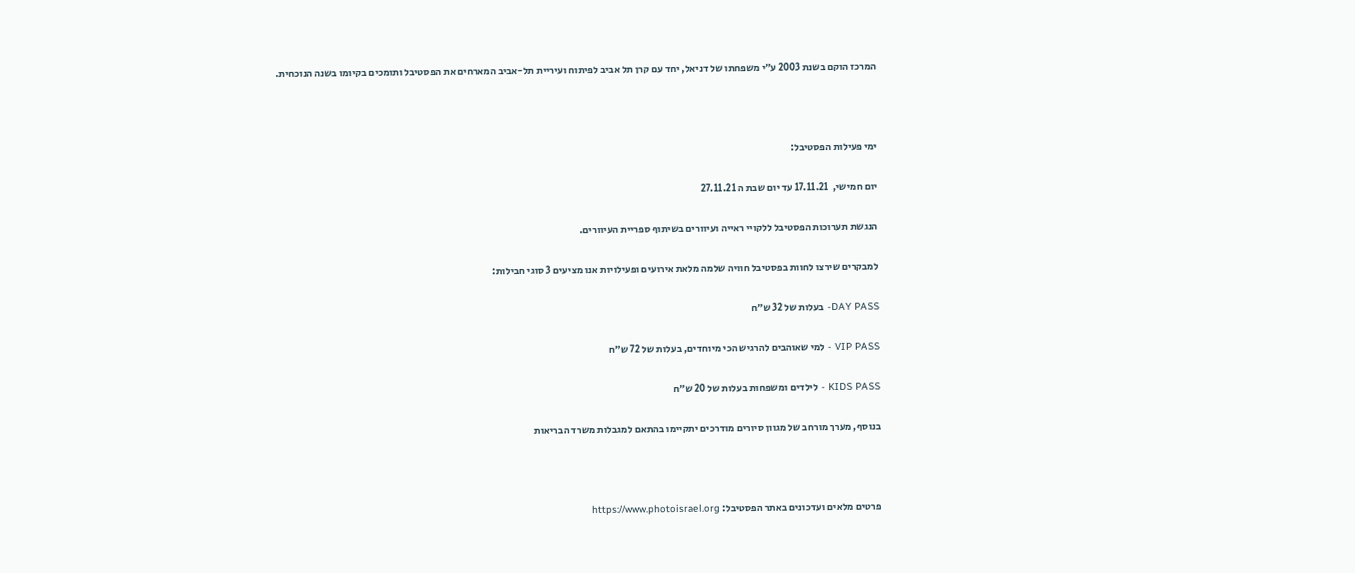המרכז הוקם בשנת 2003 ע״י משפחתו של דניאל, יחד עם קרן תל אביב לפיתוח ועיריית תל-אביב המארחים את הפסטיבל ותומכים בקיומו בשנה הנוכחית.



ימי פעילות הפסטיבל:

יום חמישי,  17.11.21 עד יום שבת ה 27.11.21

הנגשת תערוכות הפסטיבל ללקויי ראייה ועיוורים בשיתוף ספריית העיוורים.

למבקרים שירצו לחוות בפסטיבל חוויה שלמה מלאת אירועים ופעילויות אנו מציעים 3 סוגי חבילות:

DAY PASS- בעלות של 32 ש״ח

VIP PASS - למי שאוהבים להרגיש הכי מיוחדים, בעלות של 72 ש״ח

KIDS PASS - לילדים ומשפחות בעלות של 20 ש״ח

בנוסף, מערך מורחב של מגוון סיורים מודרכים יתקיימו בהתאם למגבלות משרד הבריאות



פרטים מלאים ועדכונים באתר הפסטיבל: https://www.photoisrael.org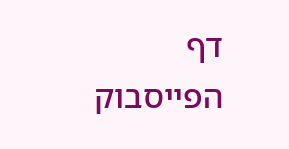דף הפייסבוק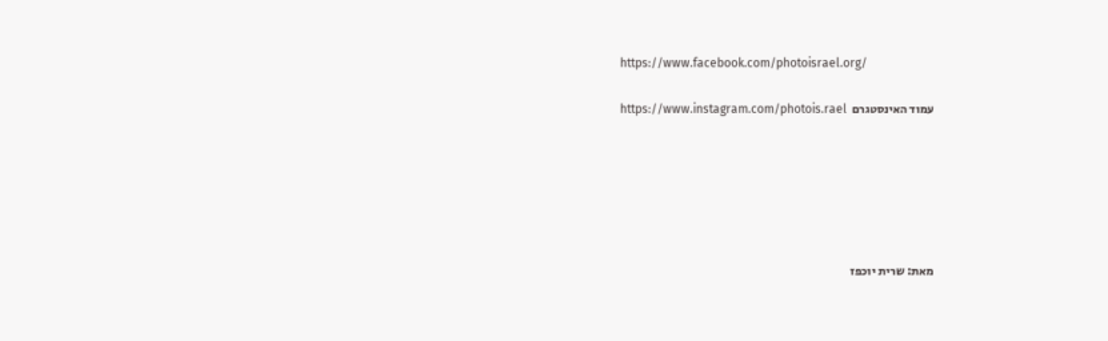https://www.facebook.com/photoisrael.org/

עמוד האינסטגרם  https://www.instagram.com/photois.rael






מאת: שרית יוכפז